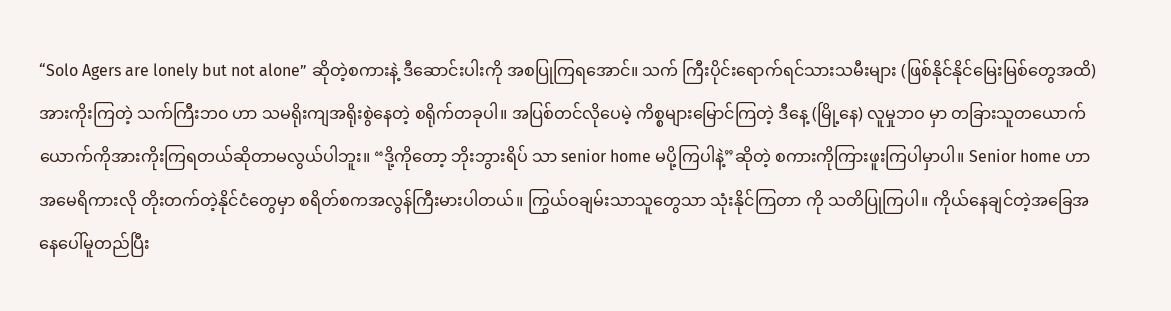“Solo Agers are lonely but not alone” ဆိုတဲ့စကားနဲ့ ဒီဆောင်းပါးကို အစပြုကြရအောင်။ သက် ကြီးပိုင်းရောက်ရင်သားသမီးများ (ဖြစ်နိုင်နိုင်မြေးမြစ်တွေအထိ) အားကိုးကြတဲ့ သက်ကြီးဘ၀ ဟာ သမရိုးကျအရိုးစွဲနေတဲ့ စရိုက်တခုပါ။ အပြစ်တင်လိုပေမဲ့ ကိစ္စများမြောင်ကြတဲ့ ဒီနေ့ (မြို့နေ) လူမှုဘဝ မှာ တခြားသူတယောက်ယောက်ကိုအားကိုးကြရတယ်ဆိုတာမလွယ်ပါဘူး။ “ဒို့ကိုတော့ ဘိုးဘွားရိပ် သာ senior home မပို့ကြပါနဲ့”ဆိုတဲ့ စကားကိုကြားဖူးကြပါမှာပါ။ Senior home ဟာ အမေရိကားလို တိုးတက်တဲ့နိုင်ငံတွေမှာ စရိတ်စကအလွန်ကြီးမားပါတယ်။ ကြွယ်ဝချမ်းသာသူတွေသာ သုံးနိုင်ကြတာ ကို သတိပြုကြပါ။ ကိုယ်နေချင်တဲ့အခြေအနေပေါ်မူတည်ပြီး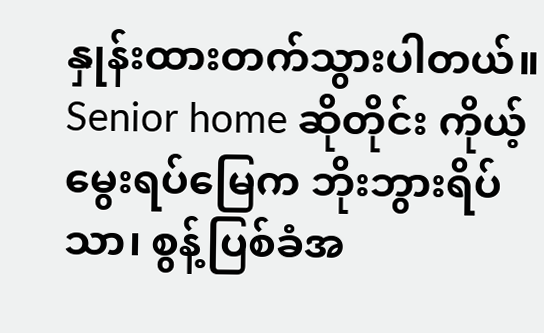နှုန်းထားတက်သွားပါတယ်။ Senior home ဆိုတိုင်း ကိုယ့်မွေးရပ်မြေက ဘိုးဘွားရိပ်သာ၊ စွန့်ပြစ်ခံအ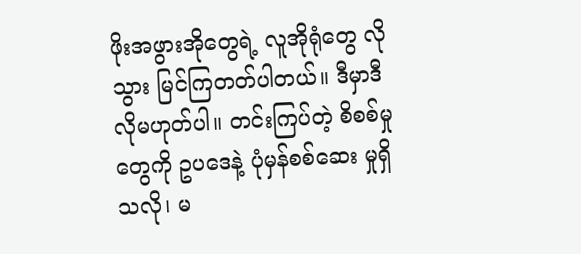ဖိုးအဖွားအိုတွေရဲ့ လူအိုရုံတွေ လိုသွား မြင်ကြတတ်ပါတယ်။ ဒီမှာဒီလိုမဟုတ်ပါ။ တင်းကြပ်တဲ့ စိစစ်မှုတွေကို ဥပဒေနဲ့ ပုံမှန်စစ်ဆေး မှုရှိသလို၊ မ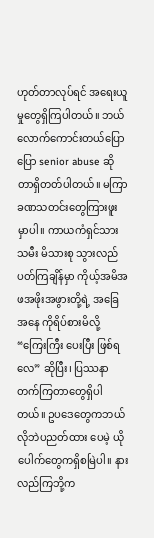ဟုတ်တာလုပ်ရင် အရေးယူမှုတွေရှိကြပါတယ်။ ဘယ်လောက်ကောင်းတယ်ပြောပြော senior abuse ဆိုတာရှိတတ်ပါတယ်။ မကြာခဏသတင်းတွေကြားဖူးမှာပါ။ ကာယကံရှင်သားသမီး မိသားစု သွားလည်ပတ်ကြချိန်မှာ ကိုယ့်အမိအဖအဖိုးအဖွားတို့ရဲ့ အခြေအနေ ကိုရိပ်စားမိလို့ “ကြေးကြီး ပေးပြီး ဖြစ်ရလေ” ဆိုပြီး၊ ပြဿနာတက်ကြတာတွေရှိပါတယ်။ ဥပဒေတွေကဘယ်လိုဘဲပညတ်ထား ပေမဲ့ ယိုပေါက်တွေကရှိစမြဲပါ။ နားလည်ကြဘို့က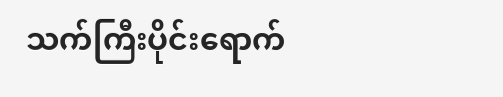သက်ကြီးပိုင်းရောက်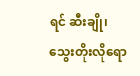ရင် ဆီးချို၊ သွေးတိုးလိုရော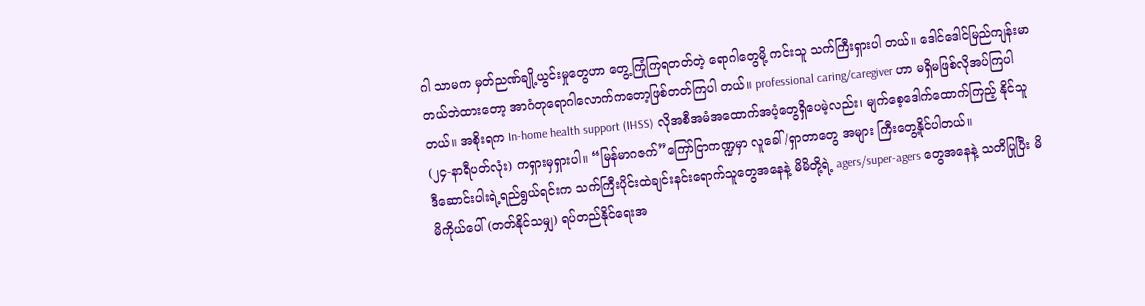ဂါ သာမက မှတ်ညဏ်ချို့ယွင်းမှုတွေဟာ တွေ့ကြုံကြရတတ်တဲ့ ရောဂါတွေမို့ ကင်းသူ သက်ကြီးရှားပါ တယ်။ ဒေါင်ဒေါင်မြည်ကျန်းမာတယ်ဘဲထားတော့ အာဂံတုရောဂါလောက်ကတော့ဖြစ်တတ်ကြပါ တယ်။ professional caring/caregiver ဟာ မရှိမဖြစ်လိုအပ်ကြပါတယ်။ အစိုးရက In-home health support (IHSS) လိုအစီအမံအထောက်အပံ့တွေရှိပေမဲ့လည်း၊ မျက်စေ့ဒေါက်ထောက်ကြည့် နိုင်သူ (၂၄-နာရီပတ်လုံး) ကရှားမှရှားပါ။ “မြန်မာဂဇက်”ကြော်ငြာကဏ္ဍမှာ လူခေါ်/ရှာတာတွေ အများ ကြီးတွေ့နိုင်ပါတယ်။
ဒီဆောင်းပါးရဲ့ရည်ရွယ်ရင်းက သက်ကြီးပိုင်းထဲချင်းနင်းရောက်သူတွေအနေနဲ့ မိမိတို့ရဲ့ agers/super-agers တွေအနေနဲ့ သတိပြုပြီး မိမိကိုယ်ပေါ် (တတ်နိုင်သမျှ) ရပ်တည်နိုင်ရေးအ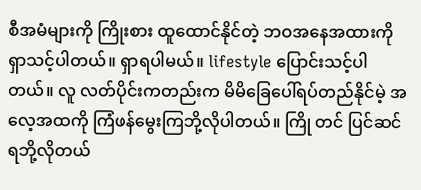စီအမံများကို ကြိုးစား ထူထောင်နိုင်တဲ့ ဘဝအနေအထားကို ရှာသင့်ပါတယ်။ ရှာရပါမယ်။ lifestyle ပြောင်းသင့်ပါတယ်။ လူ လတ်ပိုင်းကတည်းက မိမိခြေပေါ်ရပ်တည်နိုင်မဲ့ အလေ့အထကို ကြံဖန်မွေးကြဘို့လိုပါတယ်။ ကြို တင် ပြင်ဆင်ရဘို့လိုတယ်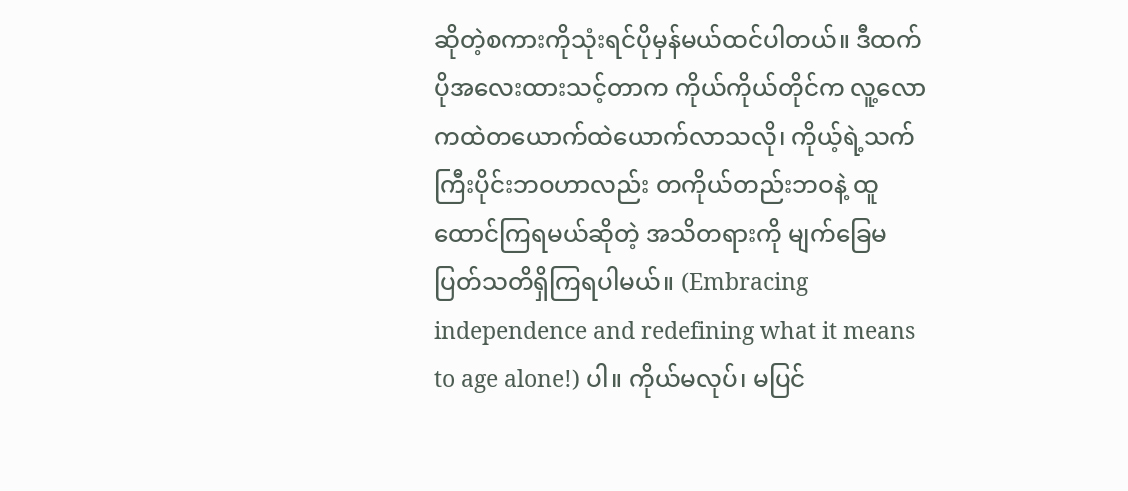ဆိုတဲ့စကားကိုသုံးရင်ပိုမှန်မယ်ထင်ပါတယ်။ ဒီထက်ပိုအလေးထားသင့်တာက ကိုယ်ကိုယ်တိုင်က လူ့လောကထဲတယောက်ထဲယောက်လာသလို၊ ကိုယ့်ရဲ့သက်ကြီးပိုင်းဘဝဟာလည်း တကိုယ်တည်းဘဝနဲ့ ထူထောင်ကြရမယ်ဆိုတဲ့ အသိတရားကို မျက်ခြေမပြတ်သတိရှိကြရပါမယ်။ (Embracing independence and redefining what it means to age alone!) ပါ။ ကိုယ်မလုပ်၊ မပြင်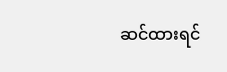ဆင်ထားရင်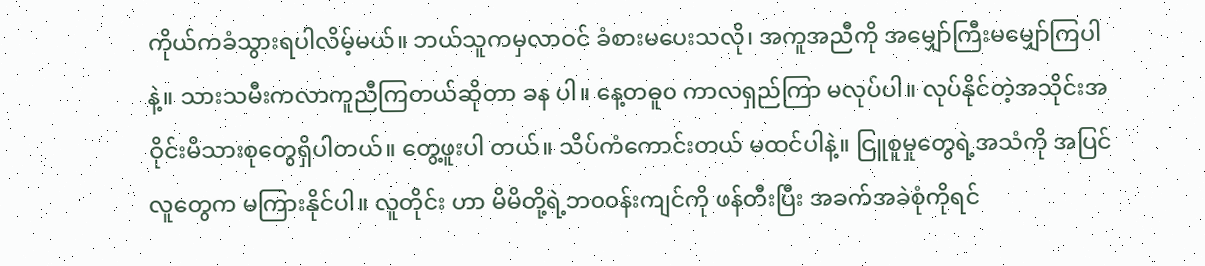ကိုယ်ကခံသွားရပါလိမ့်မယ်။ ဘယ်သူကမှလာဝင် ခံစားမပေးသလို၊ အကူအညီကို အမျှော်ကြီးမမျှော်ကြပါနဲ့။ သားသမီးကလာကူညီကြတယ်ဆိုတာ ခန ပါ။ နေ့တဓူ၀ ကာလရှည်ကြာ မလုပ်ပါ။ လုပ်နိုင်တဲ့အသိုင်းအဝိုင်းမိသားစုတွေရှိပါတယ်။ တွေ့ဖူးပါ တယ်။ သိပ်ကံကောင်းတယ် မထင်ပါနဲ့။ ငြူစူမှုတွေရဲ့အသံကို အပြင်လူတွေက မကြားနိုင်ပါ။ လူတိုင်း ဟာ မိမိတို့ရဲ့ဘ၀၀န်းကျင်ကို ဖန်တီးပြီး အခက်အခဲစုံကိုရင်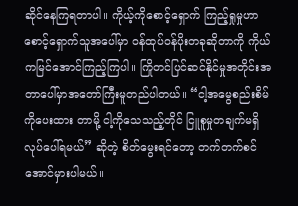ဆိုင်နေကြရတာပါ။ ကိုယ့်ကိုစောင့်ရှောက် ကြည့်ရှုမှုဟာ စောင့်ရှောက်သူအပေါ်မှာ ဝန်ထုပ်ဝန်ပိုးတခုဆိုတာကို ကိုယ်ကမြင်အောင်ကြည့်ကြပါ။ ကြိုတင်ပြင်ဆင်နိုင်မှုအတိုင်းအတာပေါ်မှာအတော်ကြီးမူတည်ပါတယ်။ “ငါ့အမွေစည်းစိမ်ကိုပေးထား တာမို့ ငါ့ကိုသေသည့်တိုင် ငြူစူမှုတချက်မရှိလုပ်ပေါ်ရမယ်” ဆိုတဲ့ စိတ်မွေးရင်တော့ တက်တက်စင် အောင်မှားပါမယ်။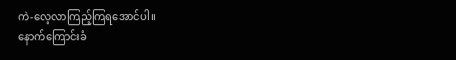ကဲ-လေ့လာကြည့်ကြရအောင်ပါ။
နောက်ကြောင်းခံ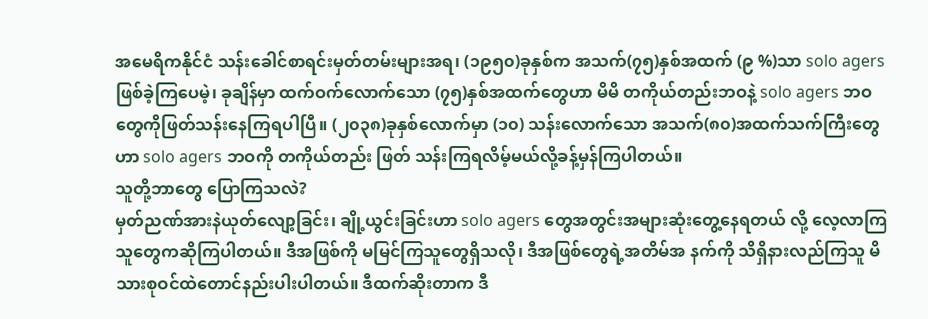အမေရိကနိုင်ငံ သန်းခေါင်စာရင်းမှတ်တမ်းများအရ၊ (၁၉၅၀)ခုနှစ်က အသက်(၇၅)နှစ်အထက် (၉ %)သာ solo agers ဖြစ်ခဲ့ကြပေမဲ့၊ ခုချိန်မှာ ထက်ဝက်လောက်သော (၇၅)နှစ်အထက်တွေဟာ မိမိ တကိုယ်တည်းဘဝနဲ့ solo agers ဘဝတွေကိုဖြတ်သန်းနေကြရပါပြီ။ (၂၀၃၈)ခုနှစ်လောက်မှာ (၁၀) သန်းလောက်သော အသက်(၈၀)အထက်သက်ကြီးတွေဟာ solo agers ဘဝကို တကိုယ်တည်း ဖြတ် သန်းကြရလိမ့်မယ်လို့ခန့်မှန်ကြပါတယ်။
သူတို့ဘာတွေ ပြောကြသလဲ?
မှတ်ညဏ်အားနဲယုတ်လျော့ခြင်း၊ ချို့ယွင်းခြင်းဟာ solo agers တွေအတွင်းအများဆုံးတွေ့နေရတယ် လို့ လေ့လာကြသူတွေကဆိုကြပါတယ်။ ဒီအဖြစ်ကို မမြင်ကြသူတွေရှိသလို၊ ဒီအဖြစ်တွေရဲ့အတိမ်အ နက်ကို သိရှိနားလည်ကြသူ မိသားစုဝင်ထဲတောင်နည်းပါးပါတယ်။ ဒီထက်ဆိုးတာက ဒီ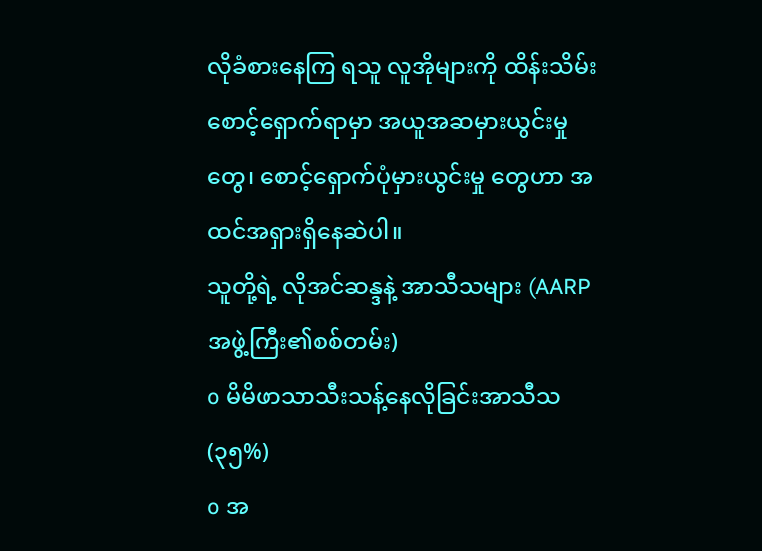လိုခံစားနေကြ ရသူ လူအိုများကို ထိန်းသိမ်းစောင့်ရှောက်ရာမှာ အယူအဆမှားယွင်းမှုတွေ၊ စောင့်ရှောက်ပုံမှားယွင်းမှု တွေဟာ အထင်အရှားရှိနေဆဲပါ။
သူတို့ရဲ့ လိုအင်ဆန္ဒနဲ့ အာသီသများ (AARP အဖွဲ့ကြီး၏စစ်တမ်း)
o မိမိဖာသာသီးသန့်နေလိုခြင်းအာသီသ (၃၅%)
o အ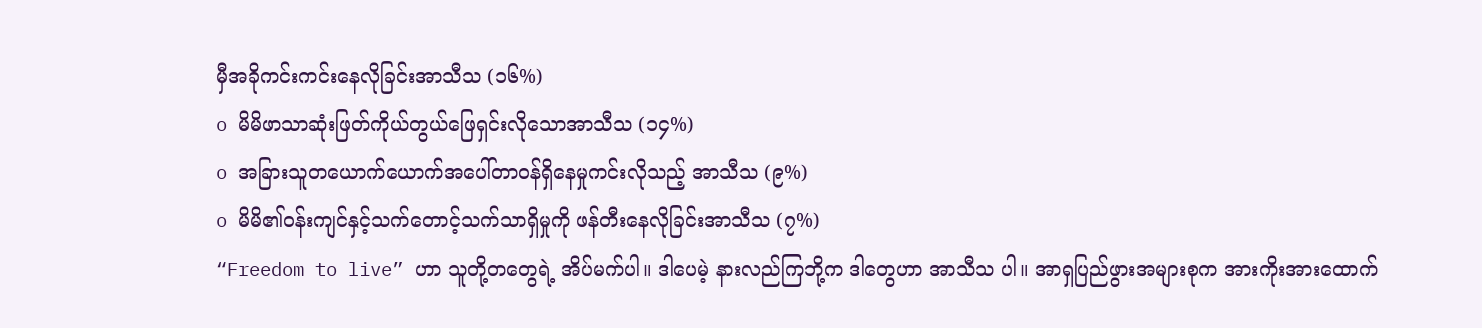မှီအခိုကင်းကင်းနေလိုခြင်းအာသီသ (၁၆%)
o မိမိဖာသာဆုံးဖြတ်ကိုယ်တွယ်ဖြေရှင်းလိုသောအာသီသ (၁၄%)
o အခြားသူတယောက်ယောက်အပေါ်တာဝန်ရှိနေမှုကင်းလိုသည့် အာသီသ (၉%)
o မိမိ၏ဝန်းကျင်နှင့်သက်တောင့်သက်သာရှိမှုကို ဖန်တီးနေလိုခြင်းအာသီသ (၇%)
“Freedom to live” ဟာ သူတို့တတွေရဲ့ အိပ်မက်ပါ။ ဒါပေမဲ့ နားလည်ကြဘို့က ဒါတွေဟာ အာသီသ ပါ။ အာရှပြည်ဖွားအများစုက အားကိုးအားထောက်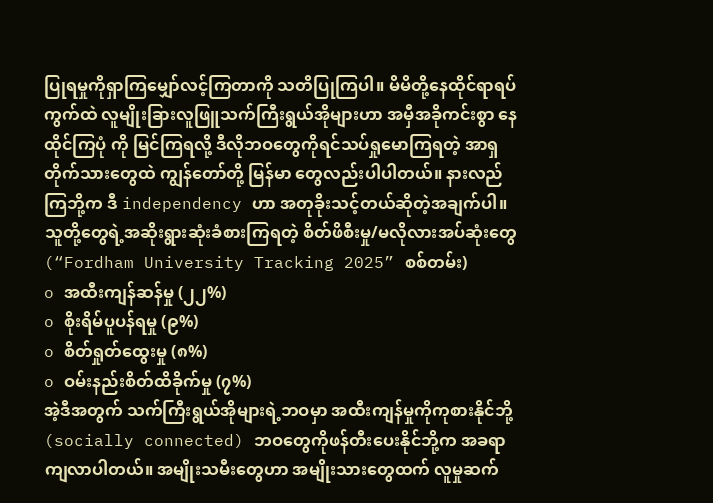ပြုရမှုကိုရှာကြမျှော်လင့်ကြတာကို သတိပြုကြပါ။ မိမိတို့နေထိုင်ရာရပ်ကွက်ထဲ လူမျိုးခြားလူဖြူသက်ကြီးရွယ်အိုများဟာ အမှီအခိုကင်းစွာ နေထိုင်ကြပုံ ကို မြင်ကြရလို့ ဒီလိုဘဝတွေကိုရင်သပ်ရှုမောကြရတဲ့ အာရှတိုက်သားတွေထဲ ကျွန်တော်တို့ မြန်မာ တွေလည်းပါပါတယ်။ နားလည်ကြဘို့က ဒီ independency ဟာ အတုခိုးသင့်တယ်ဆိုတဲ့အချက်ပါ။
သူတို့တွေရဲ့အဆိုးရွားဆုံးခံစားကြရတဲ့ စိတ်ဖိစီးမှု/မလိုလားအပ်ဆုံးတွေ (“Fordham University Tracking 2025” စစ်တမ်း)
o အထီးကျန်ဆန်မှု (၂၂%)
o စိုးရိမ်ပူပန်ရမှု (၉%)
o စိတ်ရှုတ်ထွေးမှု (၈%)
o ဝမ်းနည်းစိတ်ထိခိုက်မှု (၇%)
အဲ့ဒီအတွက် သက်ကြီးရွယ်အိုများရဲ့ဘဝမှာ အထီးကျန်မှုကိုကုစားနိုင်ဘို့ (socially connected) ဘဝတွေကိုဖန်တီးပေးနိုင်ဘို့က အခရာကျလာပါတယ်။ အမျိုးသမီးတွေဟာ အမျိုးသားတွေထက် လူမှုဆက်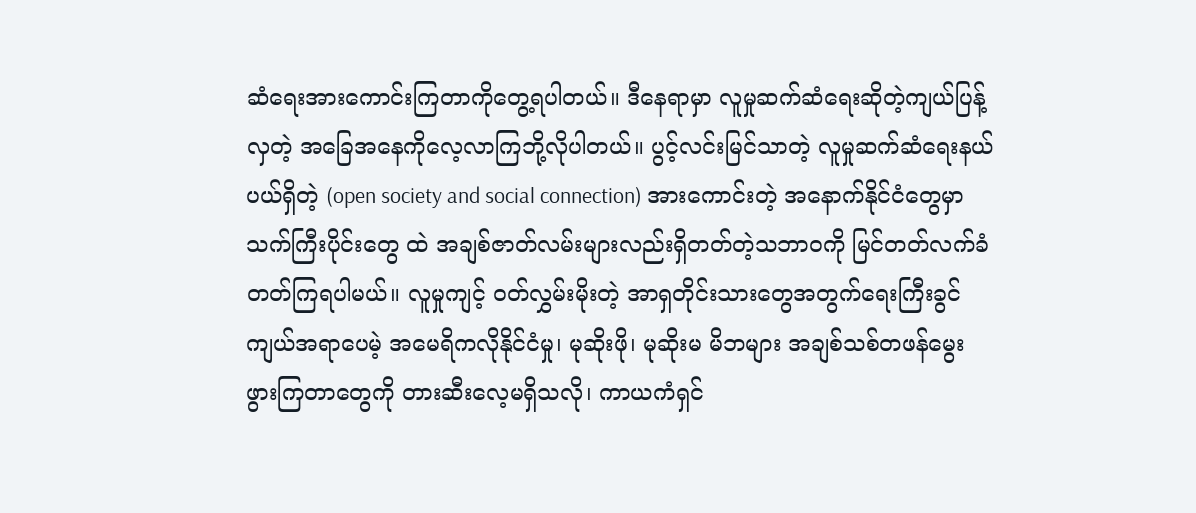ဆံရေးအားကောင်းကြတာကိုတွေ့ရပါတယ်။ ဒီနေရာမှာ လူမှုဆက်ဆံရေးဆိုတဲ့ကျယ်ပြန့် လှတဲ့ အခြေအနေကိုလေ့လာကြဘို့လိုပါတယ်။ ပွင့်လင်းမြင်သာတဲ့ လူမှုဆက်ဆံရေးနယ်ပယ်ရှိတဲ့ (open society and social connection) အားကောင်းတဲ့ အနောက်နိုင်ငံတွေမှာ သက်ကြီးပိုင်းတွေ ထဲ အချစ်ဇာတ်လမ်းများလည်းရှိတတ်တဲ့သဘာဝကို မြင်တတ်လက်ခံတတ်ကြရပါမယ်။ လူမှုကျင့် ဝတ်လွှမ်းမိုးတဲ့ အာရှတိုင်းသားတွေအတွက်ရေးကြီးခွင်ကျယ်အရာပေမဲ့ အမေရိကလိုနိုင်ငံမှု၊ မုဆိုးဖို၊ မုဆိုးမ မိဘများ အချစ်သစ်တဖန်မွေးဖွားကြတာတွေကို တားဆီးလေ့မရှိသလို၊ ကာယကံရှင်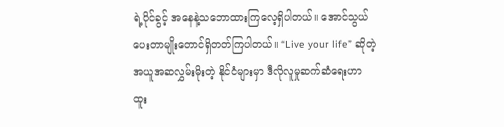ရဲ့ပိုင်ခွင့် အနေနဲ့သဘောထားကြလေ့ရှိပါတယ်။ အောင်သွယ်ပေးတာမျိုးတောင်ရှိတတ်ကြပါတယ်။ “Live your life” ဆိုတဲ့အယူအဆလွှမ်းမိုးတဲ့ နိုင်ငံများမှာ ဒီလိုလူမှုဆက်ဆံရေးဟာ ထူး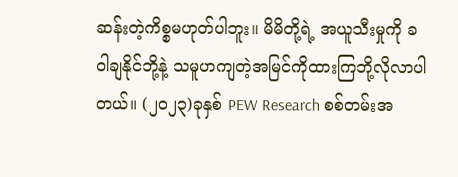ဆန်းတဲ့ကိစ္စမဟုတ်ပါဘူး။ မိမိတို့ရဲ့ အယူသီးမှုကို ခဝါချနိုင်ဘို့နဲ့ သမူဟကျတဲ့အမြင်ကိုထားကြဘို့လိုလာပါတယ်။ (၂၀၂၃)ခုနှစ် PEW Research စစ်တမ်းအ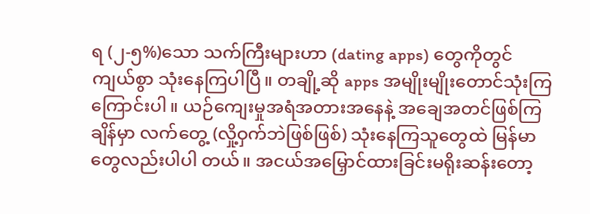ရ (၂-၅%)သော သက်ကြီးများဟာ (dating apps) တွေကိုတွင်ကျယ်စွာ သုံးနေကြပါပြီ။ တချို့ဆို apps အမျိုးမျိုးတောင်သုံးကြကြောင်းပါ။ ယဉ်ကျေးမှုအရံအတားအနေနဲ့ အချေအတင်ဖြစ်ကြချိန်မှာ လက်တွေ့ (လှို့ဝှက်ဘဲဖြစ်ဖြစ်) သုံးနေကြသူတွေထဲ မြန်မာတွေလည်းပါပါ တယ်။ အငယ်အမြှောင်ထားခြင်းမရိုးဆန်းတော့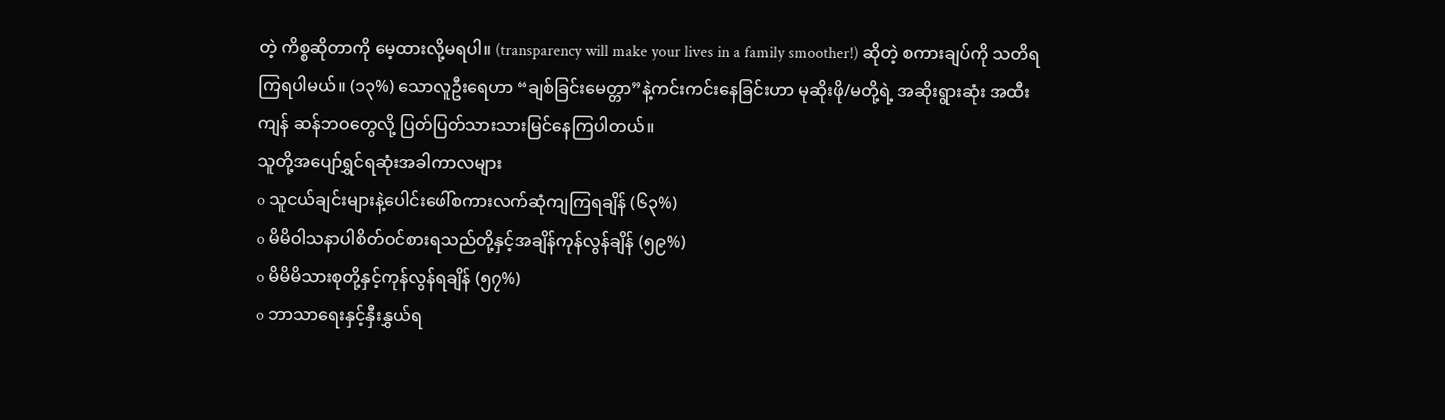တဲ့ ကိစ္စဆိုတာကို မေ့ထားလို့မရပါ။ (transparency will make your lives in a family smoother!) ဆိုတဲ့ စကားချပ်ကို သတိရကြရပါမယ်။ (၁၃%) သောလူဦးရေဟာ “ချစ်ခြင်းမေတ္တာ”နဲ့ကင်းကင်းနေခြင်းဟာ မုဆိုးဖို/မတို့ရဲ့ အဆိုးရွားဆုံး အထီးကျန် ဆန်ဘဝတွေလို့ ပြတ်ပြတ်သားသားမြင်နေကြပါတယ်။
သူတို့အပျော်ရွှင်ရဆုံးအခါကာလများ
o သူငယ်ချင်းများနဲ့ပေါင်းဖေါ်စကားလက်ဆုံကျကြရချိန် (၆၃%)
o မိမိဝါသနာပါစိတ်ဝင်စားရသည်တို့နှင့်အချိန်ကုန်လွန်ချိန် (၅၉%)
o မိမိမိသားစုတို့နှင့်ကုန်လွန်ရချိန် (၅၇%)
o ဘာသာရေးနှင့်နှီးနွှယ်ရ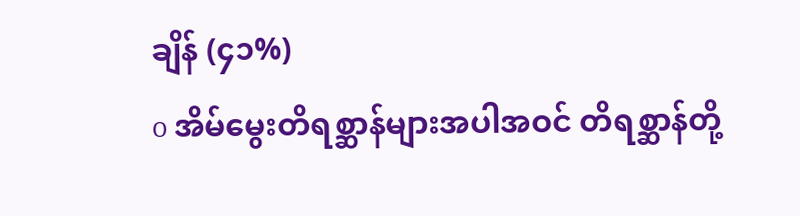ချိန် (၄၁%)
o အိမ်မွေးတိရစ္ဆာန်များအပါအဝင် တိရစ္ဆာန်တို့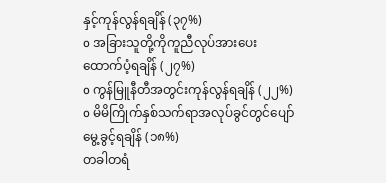နှင့်ကုန်လွန်ရချိန် (၃၇%)
o အခြားသူတို့ကိုကူညီလုပ်အားပေးထောက်ပံ့ရချိန် (၂၇%)
o ကွန်မြူနီတီအတွင်းကုန်လွန်ရချိန် (၂၂%)
o မိမိကြိုက်နှစ်သက်ရာအလုပ်ခွင်တွင်ပျော်မွေ့ခွင့်ရချိန် (၁၈%)
တခါတရံ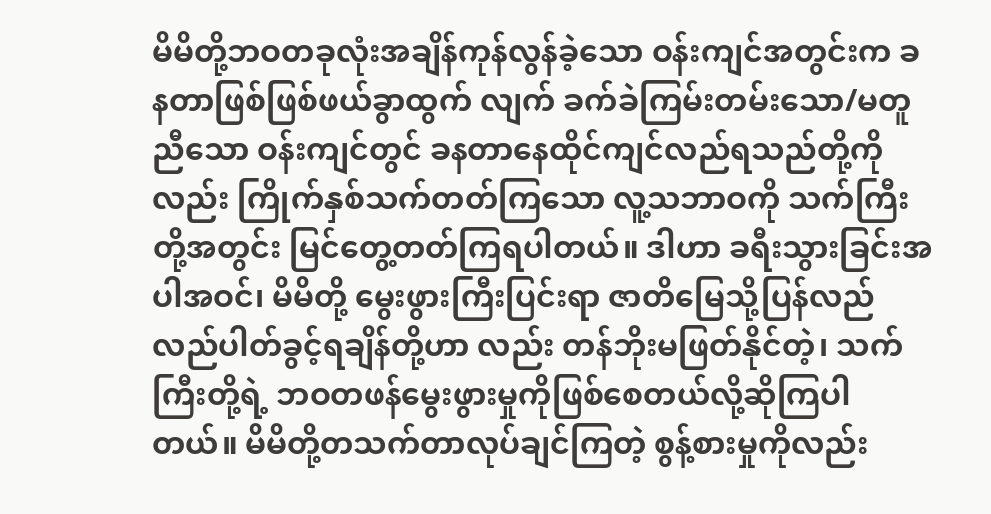မိမိတို့ဘဝတခုလုံးအချိန်ကုန်လွန်ခဲ့သော ဝန်းကျင်အတွင်းက ခနတာဖြစ်ဖြစ်ဖယ်ခွာထွက် လျက် ခက်ခဲကြမ်းတမ်းသော/မတူညီသော ဝန်းကျင်တွင် ခနတာနေထိုင်ကျင်လည်ရသည်တို့ကိုလည်း ကြိုက်နှစ်သက်တတ်ကြသော လူ့သဘာဝကို သက်ကြီးတို့အတွင်း မြင်တွေ့တတ်ကြရပါတယ်။ ဒါဟာ ခရီးသွားခြင်းအပါအဝင်၊ မိမိတို့ မွေးဖွားကြီးပြင်းရာ ဇာတိမြေသို့ပြန်လည် လည်ပါတ်ခွင့်ရချိန်တို့ဟာ လည်း တန်ဘိုးမဖြတ်နိုင်တဲ့၊ သက်ကြီးတို့ရဲ့ ဘဝတဖန်မွေးဖွားမှုကိုဖြစ်စေတယ်လို့ဆိုကြပါတယ်။ မိမိတို့တသက်တာလုပ်ချင်ကြတဲ့ စွန့်စားမှုကိုလည်း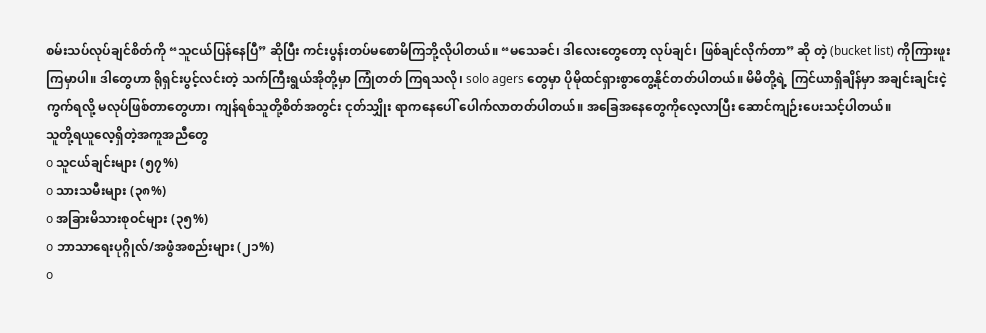စမ်းသပ်လုပ်ချင်စိတ်ကို “သူငယ်ပြန်နေပြီ” ဆိုပြီး ကင်းပွန်းတပ်မစောမိကြဘို့လိုပါတယ်။ “မသေခင်၊ ဒါလေးတွေတော့ လုပ်ချင်၊ ဖြစ်ချင်လိုက်တာ” ဆို တဲ့ (bucket list) ကိုကြားဖူးကြမှာပါ။ ဒါတွေဟာ ရိုရှင်းပွင့်လင်းတဲ့ သက်ကြီးရွယ်အိုတို့မှာ ကြုံတတ် ကြရသလို၊ solo agers တွေမှာ ပိုမိုထင်ရှားစွာတွေ့နိုင်တတ်ပါတယ်။ မိမိတို့ရဲ့ ကြင်ယာရှိချိန်မှာ အချင်းချင်းငဲ့ကွက်ရလို့ မလုပ်ဖြစ်တာတွေဟာ၊ ကျန်ရစ်သူတို့စိတ်အတွင်း ငုတ်သျှိုး ရာကနေပေါ် ပေါက်လာတတ်ပါတယ်။ အခြေအနေတွေကိုလေ့လာပြီး ဆောင်ကျဉ်းပေးသင့်ပါတယ်။
သူတို့ရယူလေ့ရှိတဲ့အကူအညီတွေ
o သူငယ်ချင်းများ (၅၇%)
o သားသမီးများ (၃၈%)
o အခြားမိသားစုဝင်များ (၃၅%)
o ဘာသာရေးပုဂ္ဂိုလ်/အဖွဲံအစည်းများ (၂၁%)
o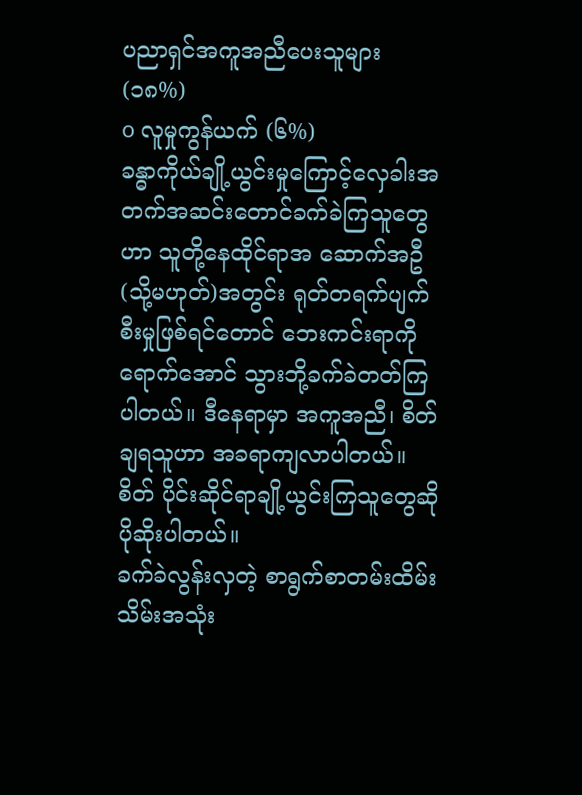ပညာရှင်အကူအညီပေးသူများ (၁၈%)
o လူမှုကွန်ယက် (၆%)
ခန္ဓာကိုယ်ချို့ယွင်းမှုကြောင့်လှေခါးအတက်အဆင်းတောင်ခက်ခဲကြသူတွေဟာ သူတို့နေထိုင်ရာအ ဆောက်အဦ(သို့မဟုတ်)အတွင်း ရုတ်တရက်ပျက်စီးမှုဖြစ်ရင်တောင် ဘေးကင်းရာကိုရောက်အောင် သွားဘို့ခက်ခဲတတ်ကြပါတယ်။ ဒီနေရာမှာ အကူအညီ၊ စိတ်ချရသူဟာ အခရာကျလာပါတယ်။ စိတ် ပိုင်းဆိုင်ရာချို့ယွင်းကြသူတွေဆို ပိုဆိုးပါတယ်။
ခက်ခဲလွန်းလှတဲ့ စာရွက်စာတမ်းထိမ်းသိမ်းအသုံး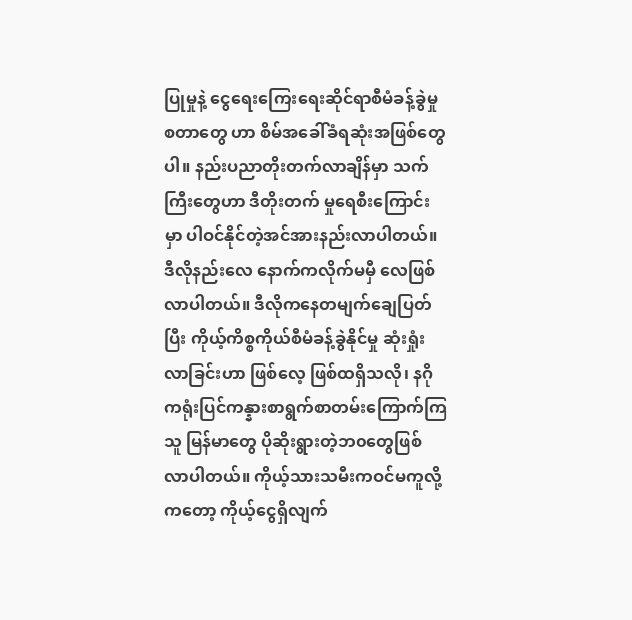ပြုမှုနဲ့ ငွေရေးကြေးရေးဆိုင်ရာစီမံခန့်ခွဲမှု စတာတွေ ဟာ စိမ်အခေါ်ခံရဆုံးအဖြစ်တွေပါ။ နည်းပညာတိုးတက်လာချိန်မှာ သက်ကြီးတွေဟာ ဒီတိုးတက် မှုရေစီးကြောင်းမှာ ပါဝင်နိုင်တဲ့အင်အားနည်းလာပါတယ်။ ဒီလိုနည်းလေ နောက်ကလိုက်မမှီ လေဖြစ် လာပါတယ်။ ဒီလိုကနေတမျက်ချေပြတ်ပြီး ကိုယ့်ကိစ္စကိုယ်စီမံခန့်ခွဲနိုင်မှု ဆုံးရှုံးလာခြင်းဟာ ဖြစ်လေ့ ဖြစ်ထရှိသလို၊ နဂိုကရုံးပြင်ကန္နားစာရွက်စာတမ်းကြောက်ကြသူ မြန်မာတွေ ပိုဆိုးရွားတဲ့ဘ၀တွေဖြစ် လာပါတယ်။ ကိုယ့်သားသမီးကဝင်မကူလို့ကတော့ ကိုယ့်ငွေရှိလျက်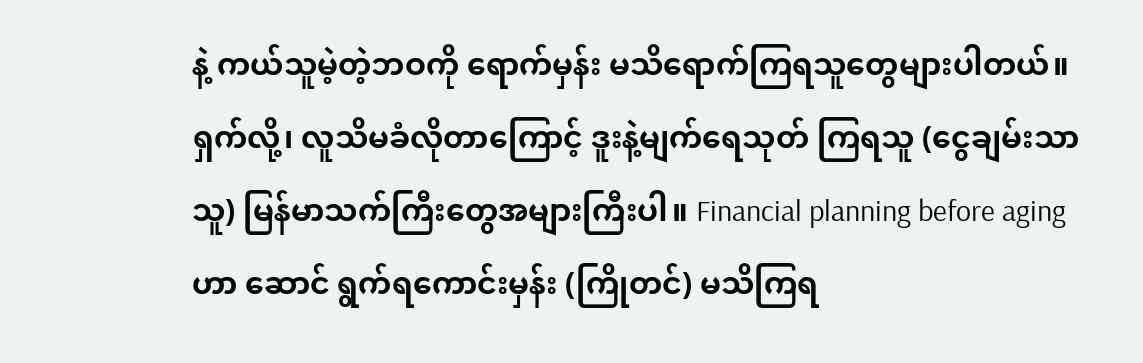နဲ့ ကယ်သူမဲ့တဲ့ဘဝကို ရောက်မှန်း မသိရောက်ကြရသူတွေများပါတယ်။ ရှက်လို့၊ လူသိမခံလိုတာကြောင့် ဒူးနဲ့မျက်ရေသုတ် ကြရသူ (ငွေချမ်းသာသူ) မြန်မာသက်ကြီးတွေအများကြီးပါ။ Financial planning before aging ဟာ ဆောင် ရွက်ရကောင်းမှန်း (ကြိုတင်) မသိကြရ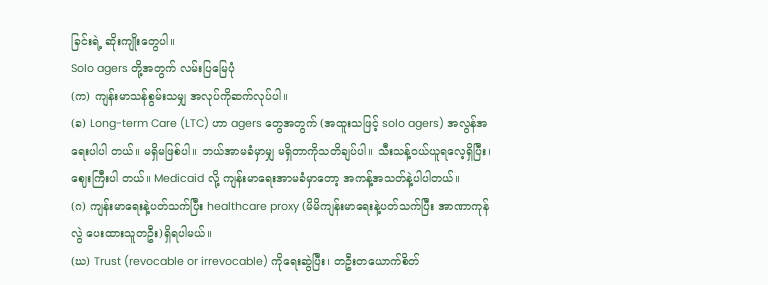ခြင်းရဲ့ ဆိုးကျိုးတွေပါ။
Solo agers တို့အတွက် လမ်းပြမြေပုံ
(က) ကျန်းမာသန်စွမ်းသမျှ အလုပ်ကိုဆက်လုပ်ပါ။
(ခ) Long-term Care (LTC) ဟာ agers တွေအတွက် (အထူးသဖြင့် solo agers) အလွန်အရေးပါပါ တယ်။ မရှိမဖြစ်ပါ။ ဘယ်အာမခံမှာမျှ မရှိတာကိုသတိချပ်ပါ။ သီးသန့်ဝယ်ယူရလေ့ရှိပြီး၊ ဈေးကြီးပါ တယ်။ Medicaid လို့ ကျန်းမာရေးအာမခံမှာတော့ အကန့်အသတ်နဲ့ပါပါတယ်။
(ဂ) ကျန်းမာရေးနဲ့ပတ်သက်ပြီး healthcare proxy (မိမိကျန်းမာရေးနဲ့ပတ်သက်ပြီး အာဏာကုန်လွဲ ပေးထားသူတဦး)ရှိရပါမယ်။
(ဃ) Trust (revocable or irrevocable) ကိုရေးဆွဲပြီး၊ တဦးတယောက်စိတ်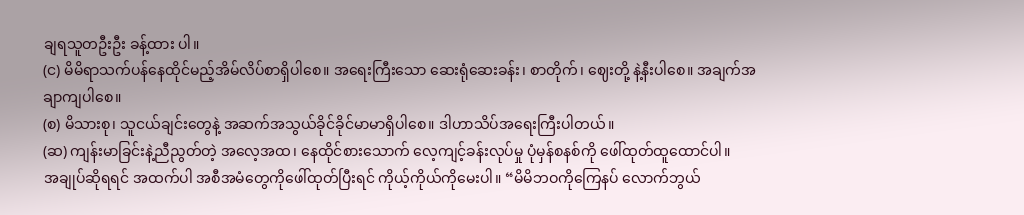ချရသူတဦးဦး ခန့်ထား ပါ။
(င) မိမိရာသက်ပန်နေထိုင်မည့်အိမ်လိပ်စာရှိပါစေ။ အရေးကြီးသော ဆေးရုံဆေးခန်း၊ စာတိုက်၊ ဈေးတို့ နဲ့နီးပါစေ။ အချက်အချာကျပါစေ။
(စ) မိသားစု၊ သူငယ်ချင်းတွေနဲ့ အဆက်အသွယ်ခိုင်ခိုင်မာမာရှိပါစေ။ ဒါဟာသိပ်အရေးကြီးပါတယ်။
(ဆ) ကျန်းမာခြင်းနဲ့ညီညွတ်တဲ့ အလေ့အထ၊ နေထိုင်စားသောက် လေ့ကျင့်ခန်းလုပ်မှု ပုံမှန်စနစ်ကို ဖေါ်ထုတ်ထူထောင်ပါ။
အချုပ်ဆိုရရင် အထက်ပါ အစီအမံတွေကိုဖေါ်ထုတ်ပြီးရင် ကိုယ့်ကိုယ်ကိုမေးပါ။ “မိမိဘဝကိုကြေနပ် လောက်ဘွယ်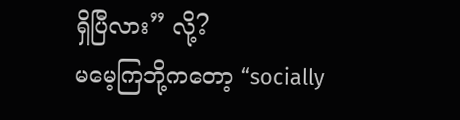ရှိပြီလား” လို့?
မမေ့ကြဘို့ကတော့ “socially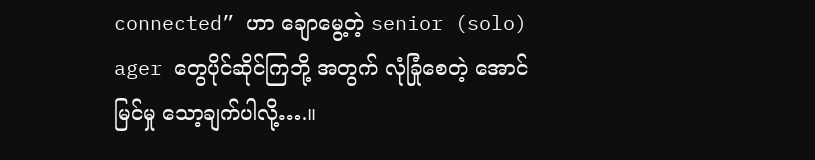connected” ဟာ ချောမွေ့တဲ့ senior (solo) ager တွေပိုင်ဆိုင်ကြဘို့ အတွက် လုံခြုံစေတဲ့ အောင်မြင်မှု သော့ချက်ပါလို့….။